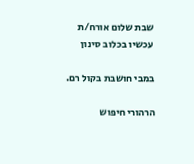שבת שלום אורח/ת
עכשיו בכלוב סינון

במבי חושבת בקול רם.

הרהורי חיפוש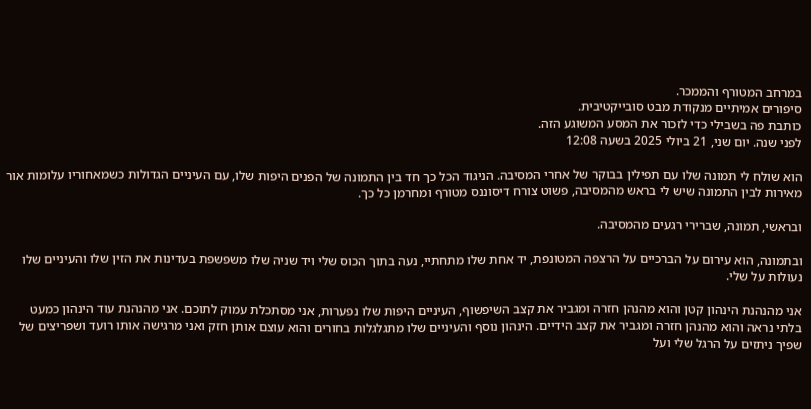במרחב המטורף והממכר.
סיפורים אמיתיים מנקודת מבט סובייקטיבית.
כותבת פה בשבילי כדי לזכור את המסע המשוגע הזה.
לפני שנה. יום שני, 21 ביולי 2025 בשעה 12:08

הוא שולח לי תמונה שלו עם תפילין בבוקר של אחרי המסיבה. הניגוד הכל כך חד בין התמונה של הפנים היפות שלו, עם העיניים הגדולות כשמאחוריו עלומות אור מאירות לבין התמונה שיש לי בראש מהמסיבה, פשוט צורח דיסוננס מטורף ומחרמן כל כך.

ובראשי, תמונה, שברירי רגעים מהמסיבה.

ובתמונה, הוא עירום על הברכיים על הרצפה המטונפת, יד אחת שלו מתחתיי, נעה בתוך הכוס שלי ויד שניה שלו משפשפת בעדינות את הזין שלו והעיניים שלו נעולות על שלי.

אני מהנהנת הינהון קטן והוא מהנהן חזרה ומגביר את קצב השיפשוף, העיניים היפות שלו נפערות, אני מסתכלת עמוק לתוכם. אני מהנהנת עוד הינהון כמעט בלתי נראה והוא מהנהן חזרה ומגביר את קצב הידיים. הינהון נוסף והעיניים שלו מתגלגלות בחורים והוא עוצם אותן חזק ואני מרגישה אותו רועד ושפריצים של שפיך ניתזים על הרגל שלי ועל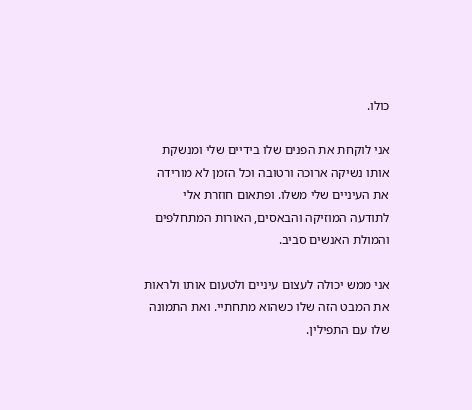כולו.

אני לוקחת את הפנים שלו בידיים שלי ומנשקת אותו נשיקה ארוכה ורטובה וכל הזמן לא מורידה את העיניים שלי משלו. ופתאום חוזרת אלי לתודעה המוזיקה והבאסים, האורות המתחלפים והמולת האנשים סביב.

אני ממש יכולה לעצום עיניים ולטעום אותו ולראות את המבט הזה שלו כשהוא מתחתיי. ואת התמונה שלו עם התפילין.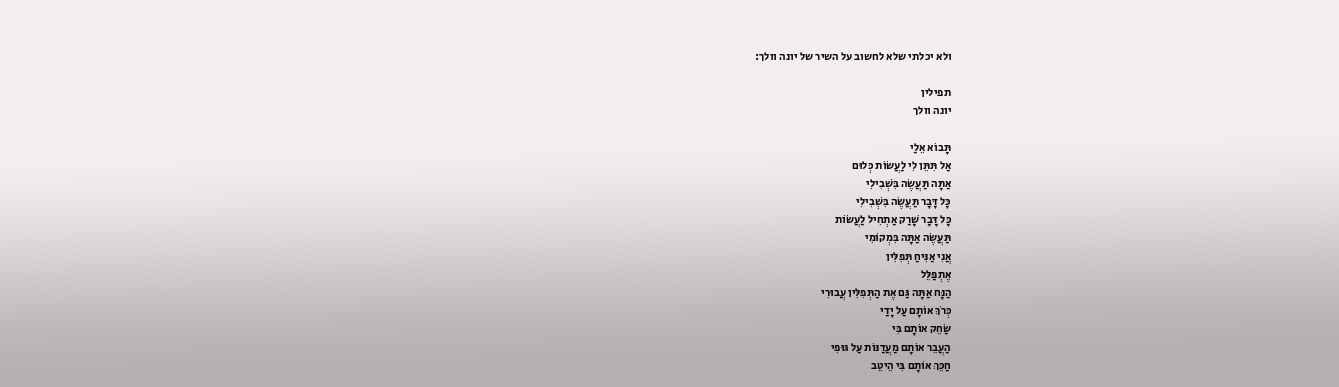ולא יכלתי שלא לחשוב על השיר של יונה וולך:

תפילין
יונה וולך

תָּבוֹא אֵלַי
אַל תִּתֵּן לִי לַעֲשׂוֹת כְּלוּם
אַתָּה תַּעֲשֶׂה בִּשְׁבִילִי
כָּל דָּבָר תַּעֲשֶׂה בִּשְׁבִילִי
כָּל דָּבָר שָׁרַק אַתְחִיל לַעֲשׂוֹת
תַּעֲשֶׂה אַתָּה בִּמְקוֹמִי
אֲנִי אַנִּיחַ תְּפִלִּין
אֶתְפַּלֵּל
הַנָּח אַתָּה גַּם אֶת הַתְּפִלִּין עֲבוּרִי
כְּרֹךְ אוֹתָם עַל יָדַי
שַׂחֵק אוֹתָם בִּי
הַעֲבֵר אוֹתָם מַעֲדַנּוֹת עַל גּוּפִי
חַכֵּךְ אוֹתָם בִּי הֵיטֵב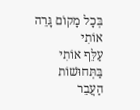בְּכָל מָקוֹם גָּרֵה אוֹתִי
עַלֵּף אוֹתִי בַּתְּחוּשׁוֹת
הַעֲבֵר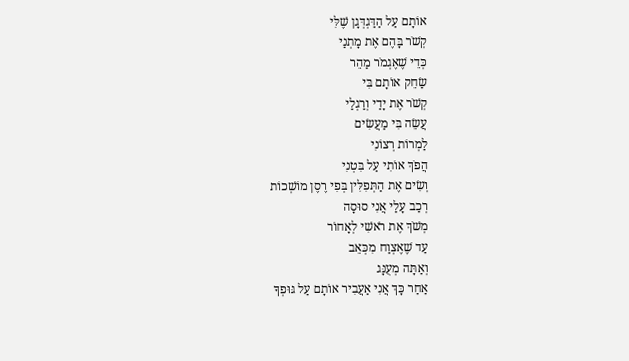אוֹתָם עַל הַדַּגְדְּגָן שֶׁלִּי
קְשֹׁר בָּהֶם אֶת מָתְנַי
כְּדֵי שֶׁאֶגְמֹר מַהֵר
שַׂחֵק אוֹתָם בִּי
קְשֹׁר אֶת יָדַי וְרַגְלַי
עֲשֵׂה בִּי מַעֲשִׂים
לַמְרוֹת רְצוֹנִי
הֲפֹךְ אוֹתִי עַל בִּטְנִי
וְשִׂים אֶת הַתְּפִלִּין בְּפִי רֶסֶן מוֹשְׁכוֹת
רְכַב עָלַי אֲנִי סוּסָה
מְשֹׁךְ אֶת רֹאשִׁי לְאָחוֹר
עַד שֶׁאֶצְוַח מִכְּאֵב
וְאַתָּה מְעֻנָּג
אַחַר כָּךְ אֲנִי אַעֲבִיר אוֹתָם עַל גּוּפְךָ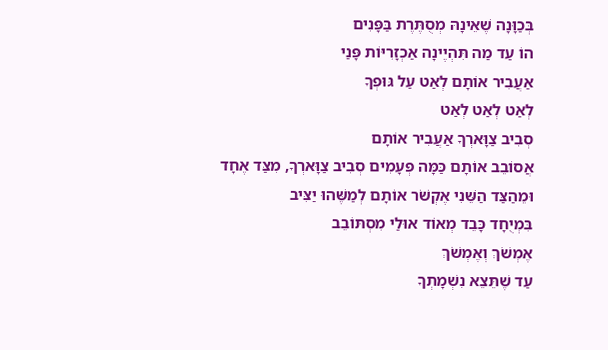בְּכַוָּנָה שֶׁאֵינָהּ מְסֻתֶּרֶת בַּפָּנִים
הוֹ עַד מַה תִּהְיֶינָה אַכְזָרִיּוֹת פָּנַי
אַעֲבִיר אוֹתָם לְאַט עַל גּוּפְךָ
לְאַט לְאַט לְאַט
סְבִיב צַוָּארְךָ אַעֲבִיר אוֹתָם
אֲסוֹבֵב אוֹתָם כַּמָּה פְּעָמִים סְבִיב צַוָּארְךָ, מִצַּד אֶחָד
וּמֵהַצַּד הַשֵּׁנִי אֶקְשֹׁר אוֹתָם לְמַשֶּׁהוּ יַצִּיב
בִּמְיֻחָד כָּבֵד מְאוֹד אוּלַי מִסְתּוֹבֵב
אֶמְשֹׁךְ וְאֶמְשֹׁךְ
עַד שֶׁתֵּצֵא נִשְׁמָתְךָ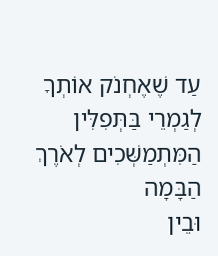עַד שֶׁאֶחְנֹק אוֹתְךָ
לְגַמְרֵי בַּתְּפִלִּין
הַמִּתְמַשְּׁכִים לְאֹרֶךְ הַבָּמָה
וּבֵין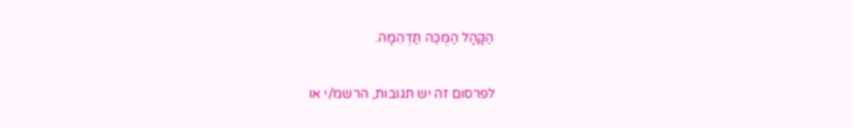הַקָּהָל הַמֻּכֶּה תַּדְהֵמָה.

לפרסום זה יש תגובות, הרשמ/י או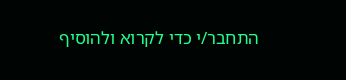התחבר/י כדי לקרוא ולהוסיף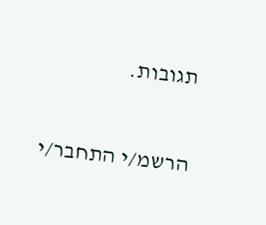תגובות.

הרשמ/י התחבר/י